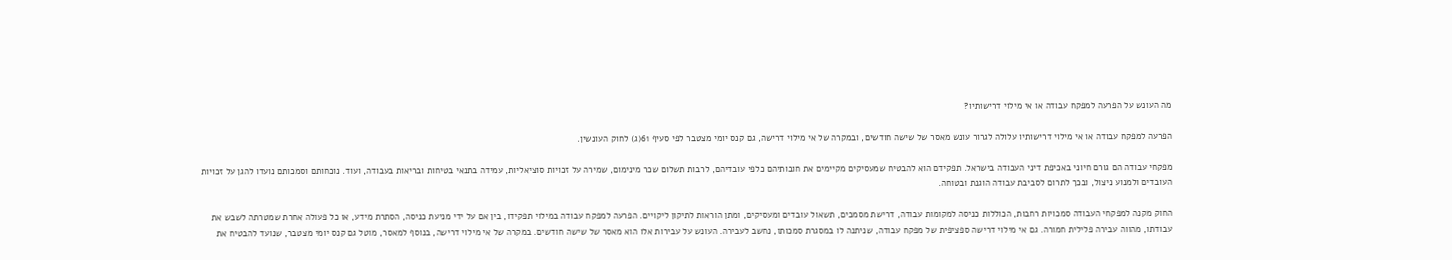מה העונש על הפרעה למפקח עבודה או אי מילוי דרישותיו?

הפרעה למפקח עבודה או אי מילוי דרישותיו עלולה לגרור עונש מאסר של שישה חודשים, ובמקרה של אי מילוי דרישה, גם קנס יומי מצטבר לפי סעיף 61(ג) לחוק העונשין.

מפקחי עבודה הם גורם חיוני באכיפת דיני העבודה בישראל. תפקידם הוא להבטיח שמעסיקים מקיימים את חובותיהם כלפי עובדיהם, לרבות תשלום שכר מינימום, שמירה על זכויות סוציאליות, עמידה בתנאי בטיחות ובריאות בעבודה, ועוד. נוכחותם וסמכותם נועדו להגן על זכויות העובדים ולמנוע ניצול, ובכך לתרום לסביבת עבודה הוגנת ובטוחה.

החוק מקנה למפקחי העבודה סמכויות רחבות, הכוללות כניסה למקומות עבודה, דרישת מסמכים, תשאול עובדים ומעסיקים, ומתן הוראות לתיקון ליקויים. הפרעה למפקח עבודה במילוי תפקידו, בין אם על ידי מניעת כניסה, הסתרת מידע, או כל פעולה אחרת שמטרתה לשבש את עבודתו, מהווה עבירה פלילית חמורה. גם אי מילוי דרישה ספציפית של מפקח עבודה, שניתנה לו במסגרת סמכותו, נחשב לעבירה. העונש על עבירות אלו הוא מאסר של שישה חודשים. במקרה של אי מילוי דרישה, בנוסף למאסר, מוטל גם קנס יומי מצטבר, שנועד להבטיח את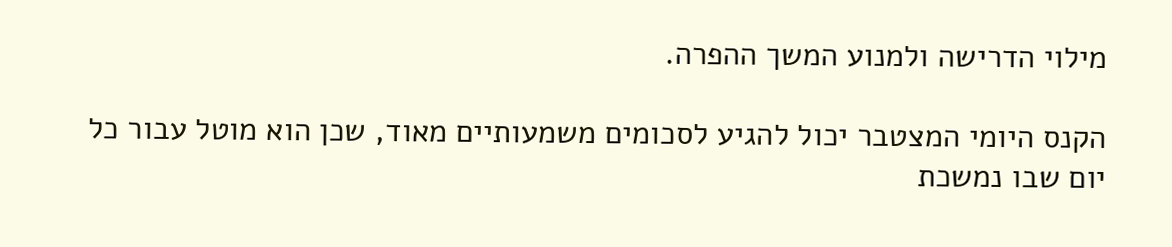מילוי הדרישה ולמנוע המשך ההפרה.

הקנס היומי המצטבר יכול להגיע לסכומים משמעותיים מאוד, שכן הוא מוטל עבור כל יום שבו נמשכת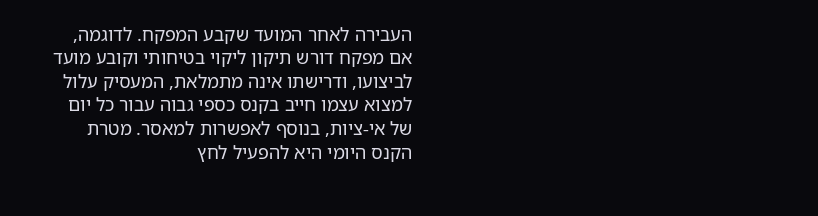העבירה לאחר המועד שקבע המפקח. לדוגמה, אם מפקח דורש תיקון ליקוי בטיחותי וקובע מועד לביצועו, ודרישתו אינה מתמלאת, המעסיק עלול למצוא עצמו חייב בקנס כספי גבוה עבור כל יום של אי-ציות, בנוסף לאפשרות למאסר. מטרת הקנס היומי היא להפעיל לחץ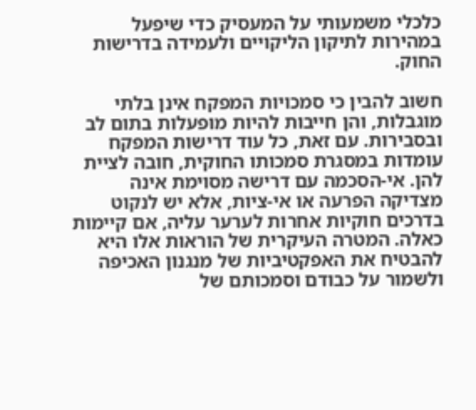כלכלי משמעותי על המעסיק כדי שיפעל במהירות לתיקון הליקויים ולעמידה בדרישות החוק.

חשוב להבין כי סמכויות המפקח אינן בלתי מוגבלות, והן חייבות להיות מופעלות בתום לב ובסבירות. עם זאת, כל עוד דרישות המפקח עומדות במסגרת סמכותו החוקית, חובה לציית להן. אי-הסכמה עם דרישה מסוימת אינה מצדיקה הפרעה או אי-ציות, אלא יש לנקוט בדרכים חוקיות אחרות לערער עליה, אם קיימות כאלה. המטרה העיקרית של הוראות אלו היא להבטיח את האפקטיביות של מנגנון האכיפה ולשמור על כבודם וסמכותם של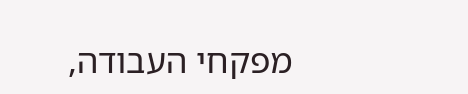מפקחי העבודה,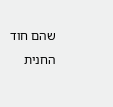שהם חוד החנית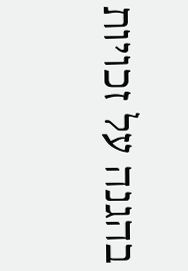בהגנה על זכויות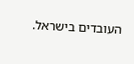העובדים בישראל.